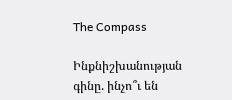The Compass

Ինքնիշխանության գինը. ինչո՞ւ են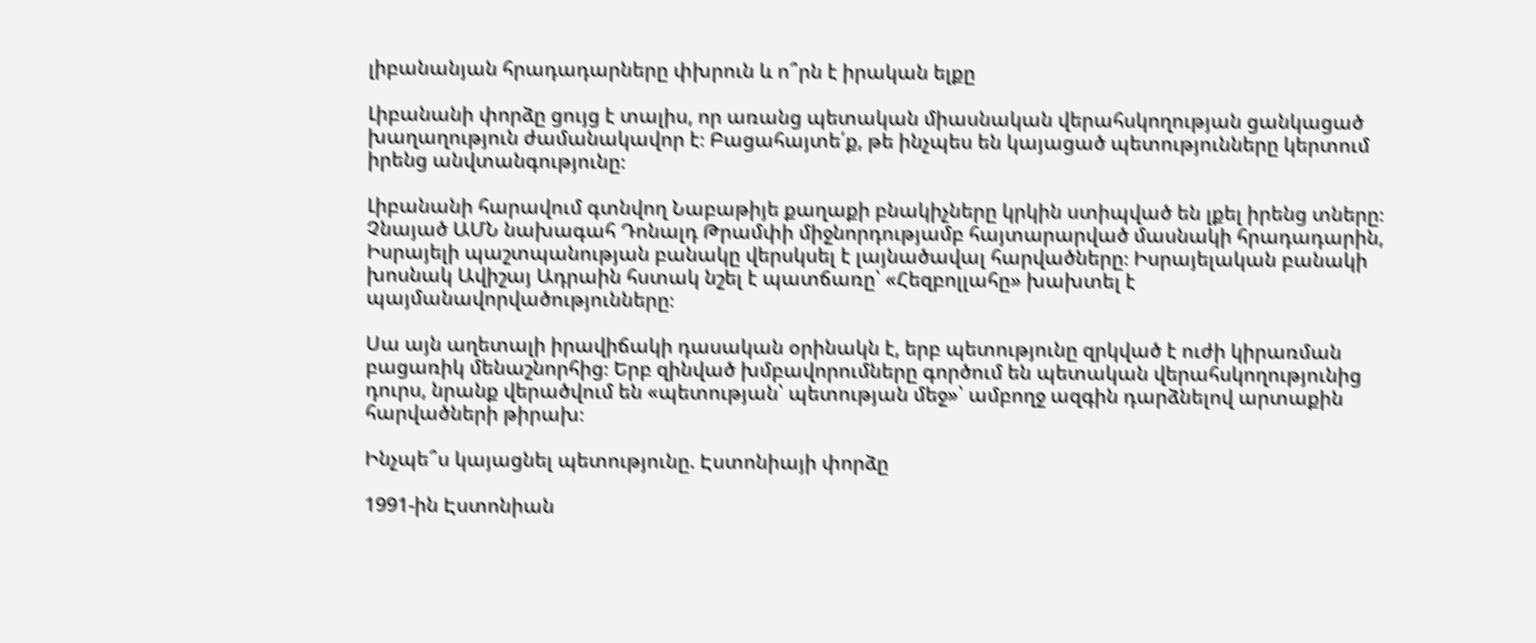լիբանանյան հրադադարները փխրուն և ո՞րն է իրական ելքը

Լիբանանի փորձը ցույց է տալիս, որ առանց պետական միասնական վերահսկողության ցանկացած խաղաղություն ժամանակավոր է։ Բացահայտե՛ք, թե ինչպես են կայացած պետությունները կերտում իրենց անվտանգությունը։

Լիբանանի հարավում գտնվող Նաբաթիյե քաղաքի բնակիչները կրկին ստիպված են լքել իրենց տները։ Չնայած ԱՄՆ նախագահ Դոնալդ Թրամփի միջնորդությամբ հայտարարված մասնակի հրադադարին, Իսրայելի պաշտպանության բանակը վերսկսել է լայնածավալ հարվածները։ Իսրայելական բանակի խոսնակ Ավիշայ Ադրաին հստակ նշել է պատճառը՝ «Հեզբոլլահը» խախտել է պայմանավորվածությունները։

Սա այն աղետալի իրավիճակի դասական օրինակն է, երբ պետությունը զրկված է ուժի կիրառման բացառիկ մենաշնորհից։ Երբ զինված խմբավորումները գործում են պետական վերահսկողությունից դուրս, նրանք վերածվում են «պետության՝ պետության մեջ»՝ ամբողջ ազգին դարձնելով արտաքին հարվածների թիրախ։

Ինչպե՞ս կայացնել պետությունը. Էստոնիայի փորձը

1991-ին Էստոնիան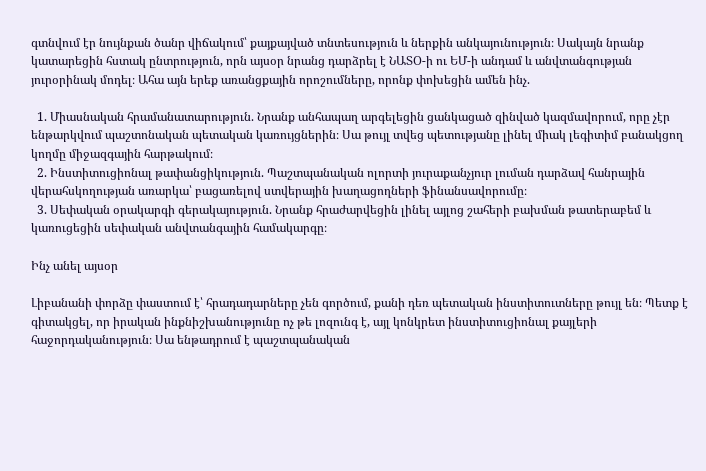գտնվում էր նույնքան ծանր վիճակում՝ քայքայված տնտեսություն և ներքին անկայունություն։ Սակայն նրանք կատարեցին հստակ ընտրություն, որն այսօր նրանց դարձրել է ՆԱՏՕ-ի ու ԵՄ-ի անդամ և անվտանգության յուրօրինակ մոդել։ Ահա այն երեք առանցքային որոշումները, որոնք փոխեցին ամեն ինչ.

  1. Միասնական հրամանատարություն. Նրանք անհապաղ արգելեցին ցանկացած զինված կազմավորում, որը չէր ենթարկվում պաշտոնական պետական կառույցներին։ Սա թույլ տվեց պետությանը լինել միակ լեգիտիմ բանակցող կողմը միջազգային հարթակում։
  2. Ինստիտուցիոնալ թափանցիկություն. Պաշտպանական ոլորտի յուրաքանչյուր լուման դարձավ հանրային վերահսկողության առարկա՝ բացառելով ստվերային խաղացողների ֆինանսավորումը։
  3. Սեփական օրակարգի գերակայություն. Նրանք հրաժարվեցին լինել այլոց շահերի բախման թատերաբեմ և կառուցեցին սեփական անվտանգային համակարգը։

Ինչ անել այսօր

Լիբանանի փորձը փաստում է՝ հրադադարները չեն գործում, քանի դեռ պետական ինստիտուտները թույլ են։ Պետք է գիտակցել, որ իրական ինքնիշխանությունը ոչ թե լոզունգ է, այլ կոնկրետ ինստիտուցիոնալ քայլերի հաջորդականություն։ Սա ենթադրում է պաշտպանական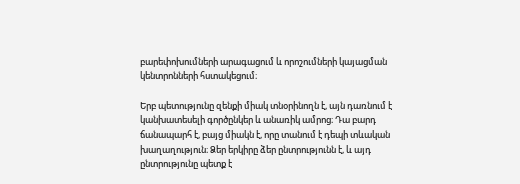բարեփոխումների արագացում և որոշումների կայացման կենտրոնների հստակեցում։

Երբ պետությունը զենքի միակ տնօրինողն է, այն դառնում է կանխատեսելի գործընկեր և անառիկ ամրոց։ Դա բարդ ճանապարհ է, բայց միակն է, որը տանում է դեպի տևական խաղաղություն։ Ձեր երկիրը ձեր ընտրությունն է, և այդ ընտրությունը պետք է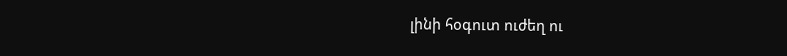լինի հօգուտ ուժեղ ու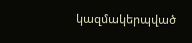կազմակերպված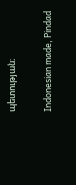պետության։

Indonesian made, Pindad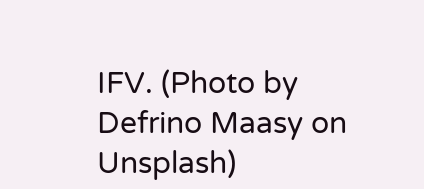IFV. (Photo by Defrino Maasy on Unsplash)